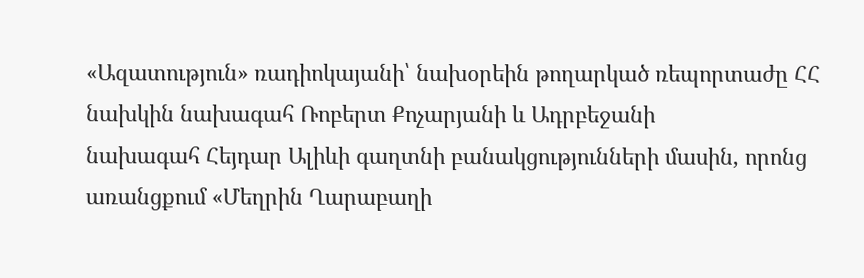«Ազատություն» ռադիոկայանի՝ նախօրեին թողարկած ռեպորտաժը ՀՀ նախկին նախագահ Ռոբերտ Քոչարյանի և Ադրբեջանի
նախագահ Հեյդար Ալիևի գաղտնի բանակցությունների մասին, որոնց առանցքում «Մեղրին Ղարաբաղի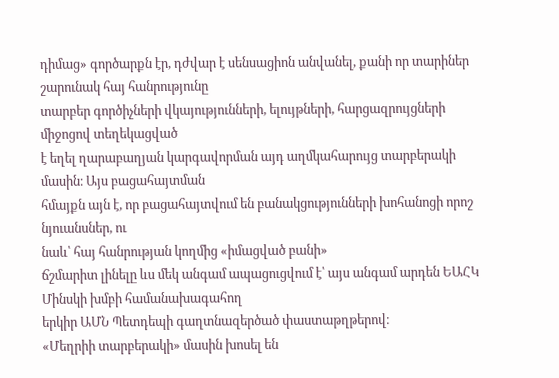դիմաց» գործարքն էր, դժվար է սենսացիոն անվանել, քանի որ տարիներ շարունակ հայ հանրությունը
տարբեր գործիչների վկայությունների, ելույթների, հարցազրույցների միջոցով տեղեկացված
է եղել ղարաբաղյան կարգավորման այդ աղմկահարույց տարբերակի մասին։ Այս բացահայտման
հմայքն այն է, որ բացահայտվում են բանակցությունների խոհանոցի որոշ նյուանսներ, ու
նաև՝ հայ հանրության կողմից «իմացված բանի»
ճշմարիտ լինելը ևս մեկ անգամ ապացուցվում է՝ այս անգամ արդեն ԵԱՀԿ Մինսկի խմբի համանախագահող
երկիր ԱՄՆ Պետդեպի գաղտնազերծած փաստաթղթերով։
«Մեղրիի տարբերակի» մասին խոսել են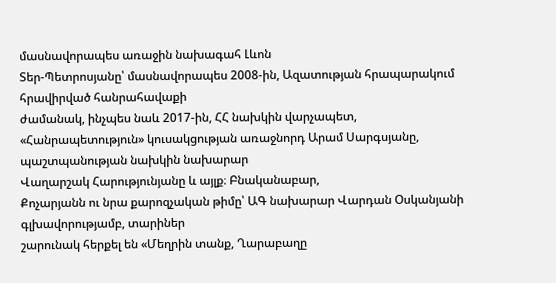մասնավորապես առաջին նախագահ Լևոն
Տեր-Պետրոսյանը՝ մասնավորապես 2008-ին, Ազատության հրապարակում հրավիրված հանրահավաքի
ժամանակ, ինչպես նաև 2017-ին, ՀՀ նախկին վարչապետ,
«Հանրապետություն» կուսակցության առաջնորդ Արամ Սարգսյանը, պաշտպանության նախկին նախարար
Վաղարշակ Հարությունյանը և այլք։ Բնականաբար,
Քոչարյանն ու նրա քարոզչական թիմը՝ ԱԳ նախարար Վարդան Օսկանյանի գլխավորությամբ, տարիներ
շարունակ հերքել են «Մեղրին տանք, Ղարաբաղը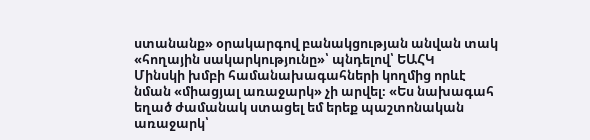ստանանք» օրակարգով բանակցության անվան տակ «հողային սակարկությունը»՝ պնդելով՝ ԵԱՀԿ
Մինսկի խմբի համանախագահների կողմից որևէ նման «միացյալ առաջարկ» չի արվել։ «Ես նախագահ եղած ժամանակ ստացել եմ երեք պաշտոնական
առաջարկ՝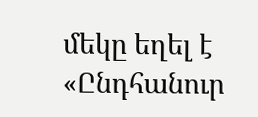մեկը եղել է «Ընդհանուր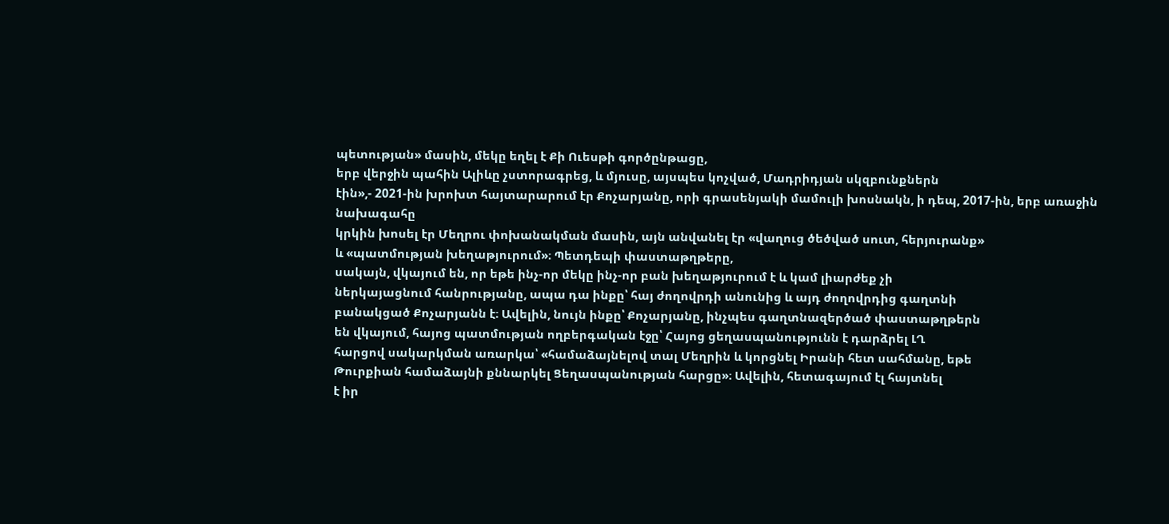պետության» մասին, մեկը եղել է Քի Ուեսթի գործընթացը,
երբ վերջին պահին Ալիևը չստորագրեց, և մյուսը, այսպես կոչված, Մադրիդյան սկզբունքներն
էին»,- 2021-ին խրոխտ հայտարարում էր Քոչարյանը, որի գրասենյակի մամուլի խոսնակն, ի դեպ, 2017-ին, երբ առաջին նախագահը
կրկին խոսել էր Մեղրու փոխանակման մասին, այն անվանել էր «վաղուց ծեծված սուտ, հերյուրանք»
և «պատմության խեղաթյուրում»։ Պետդեպի փաստաթղթերը,
սակայն, վկայում են, որ եթե ինչ-որ մեկը ինչ-որ բան խեղաթյուրում է և կամ լիարժեք չի
ներկայացնում հանրությանը, ապա դա ինքը՝ հայ ժողովրդի անունից և այդ ժողովրդից գաղտնի
բանակցած Քոչարյանն է։ Ավելին, նույն ինքը՝ Քոչարյանը, ինչպես գաղտնազերծած փաստաթղթերն
են վկայում, հայոց պատմության ողբերգական էջը՝ Հայոց ցեղասպանությունն է դարձրել ԼՂ
հարցով սակարկման առարկա՝ «համաձայնելով տալ Մեղրին և կորցնել Իրանի հետ սահմանը, եթե
Թուրքիան համաձայնի քննարկել Ցեղասպանության հարցը»։ Ավելին, հետագայում էլ հայտնել
է իր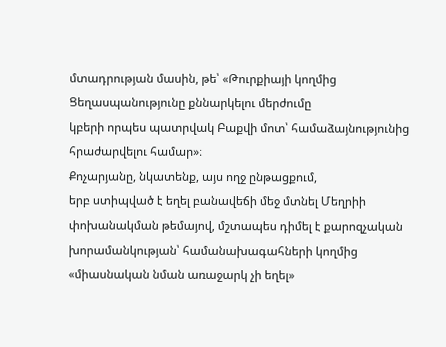մտադրության մասին, թե՝ «Թուրքիայի կողմից Ցեղասպանությունը քննարկելու մերժումը
կբերի որպես պատրվակ Բաքվի մոտ՝ համաձայնությունից հրաժարվելու համար»։
Քոչարյանը, նկատենք, այս ողջ ընթացքում,
երբ ստիպված է եղել բանավեճի մեջ մտնել Մեղրիի փոխանակման թեմայով, մշտապես դիմել է քարոզչական խորամանկության՝ համանախագահների կողմից
«միասնական նման առաջարկ չի եղել»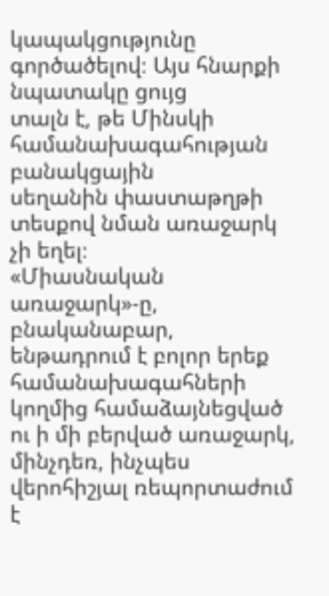կապակցությունը գործածելով։ Այս հնարքի նպատակը ցույց
տալն է, թե Մինսկի համանախագահության բանակցային
սեղանին փաստաթղթի տեսքով նման առաջարկ չի եղել։
«Միասնական առաջարկ»-ը, բնականաբար, ենթադրում է բոլոր երեք համանախագահների
կողմից համաձայնեցված ու ի մի բերված առաջարկ, մինչդեռ, ինչպես վերոհիշյալ ռեպորտաժում
է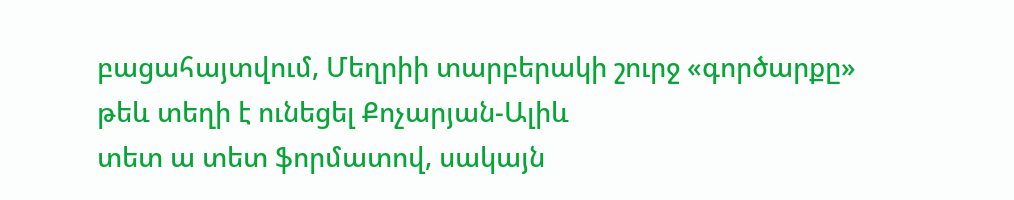բացահայտվում, Մեղրիի տարբերակի շուրջ «գործարքը» թեև տեղի է ունեցել Քոչարյան-Ալիև
տետ ա տետ ֆորմատով, սակայն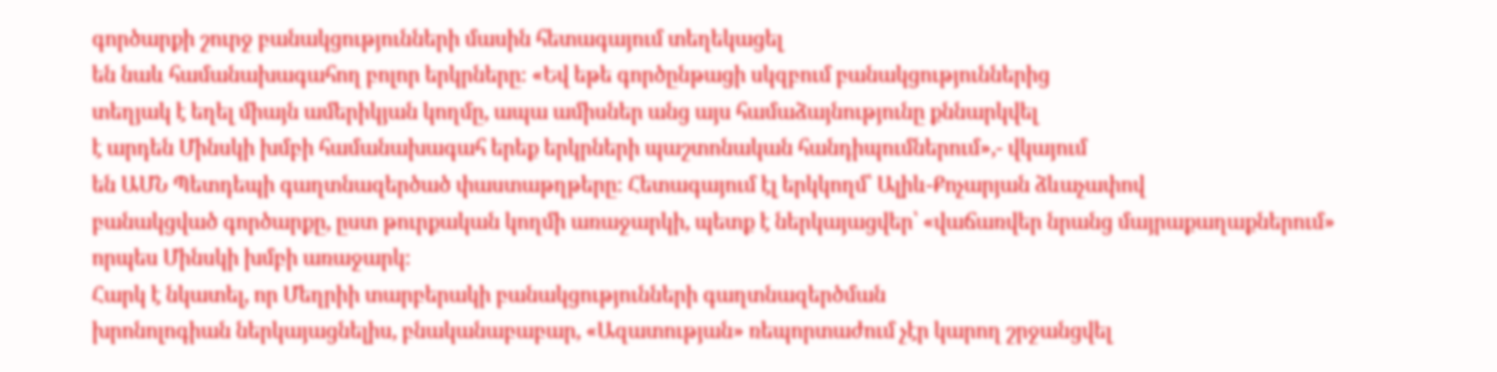գործարքի շուրջ բանակցությունների մասին հետագայում տեղեկացել
են նաև համանախագահող բոլոր երկրները։ «Եվ եթե գործընթացի սկզբում բանակցություններից
տեղյակ է եղել միայն ամերիկյան կողմը, ապա ամիսներ անց այս համաձայնությունը քննարկվել
է արդեն Մինսկի խմբի համանախագահ երեք երկրների պաշտոնական հանդիպումներում»,- վկայում
են ԱՄՆ Պետդեպի գաղտնազերծած փաստաթղթերը։ Հետագայում էլ երկկողմ՝ Ալիև-Քոչարյան ձևաչափով
բանակցված գործարքը, ըստ թուրքական կողմի առաջարկի, պետք է ներկայացվեր՝ «վաճառվեր նրանց մայրաքաղաքներում»
որպես Մինսկի խմբի առաջարկ։
Հարկ է նկատել, որ Մեղրիի տարբերակի բանակցությունների գաղտնազերծման
խրոնոլոգիան ներկայացնելիս, բնականաբաբար, «Ազատության» ռեպորտաժում չէր կարող շրջանցվել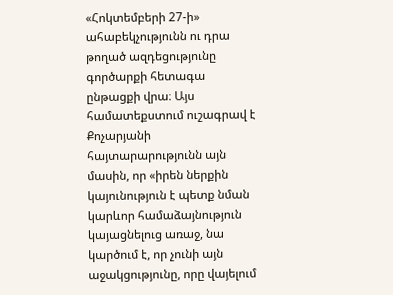«Հոկտեմբերի 27-ի» ահաբեկչությունն ու դրա
թողած ազդեցությունը գործարքի հետագա ընթացքի վրա։ Այս համատեքստում ուշագրավ է Քոչարյանի
հայտարարությունն այն մասին, որ «իրեն ներքին կայունություն է պետք նման կարևոր համաձայնություն
կայացնելուց առաջ, նա կարծում է, որ չունի այն աջակցությունը, որը վայելում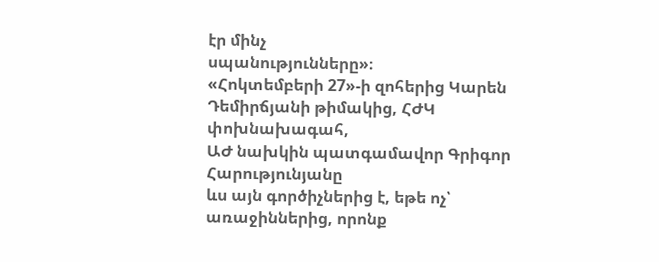էր մինչ
սպանությունները»։
«Հոկտեմբերի 27»-ի զոհերից Կարեն Դեմիրճյանի թիմակից, ՀԺԿ փոխնախագահ,
ԱԺ նախկին պատգամավոր Գրիգոր Հարությունյանը
ևս այն գործիչներից է, եթե ոչ՝ առաջիններից, որոնք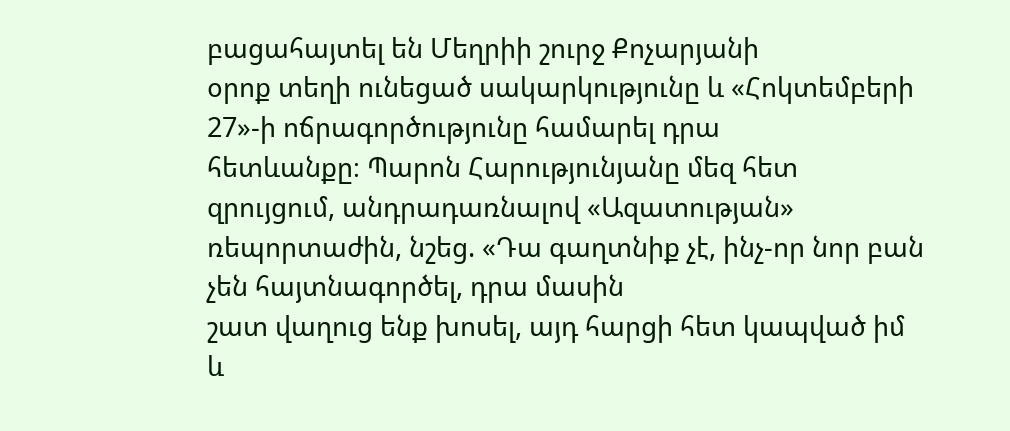բացահայտել են Մեղրիի շուրջ Քոչարյանի
օրոք տեղի ունեցած սակարկությունը և «Հոկտեմբերի 27»-ի ոճրագործությունը համարել դրա
հետևանքը։ Պարոն Հարությունյանը մեզ հետ զրույցում, անդրադառնալով «Ազատության»
ռեպորտաժին, նշեց. «Դա գաղտնիք չէ, ինչ-որ նոր բան չեն հայտնագործել, դրա մասին
շատ վաղուց ենք խոսել, այդ հարցի հետ կապված իմ և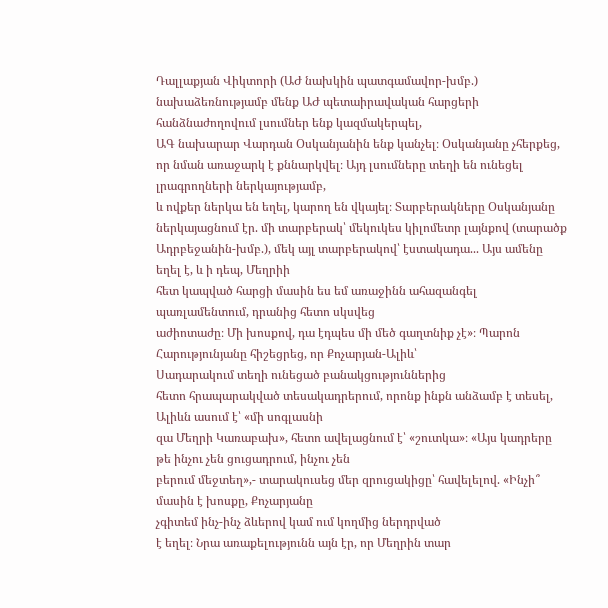Դալլաքյան Վիկտորի (ԱԺ նախկին պատգամավոր-խմբ.)
նախաձեռնությամբ մենք ԱԺ պետաիրավական հարցերի հանձնաժողովում լսումներ ենք կազմակերպել,
ԱԳ նախարար Վարդան Օսկանյանին ենք կանչել։ Օսկանյանը չհերքեց, որ նման առաջարկ է քննարկվել։ Այդ լսումները տեղի են ունեցել լրագրողների ներկայությամբ,
և ովքեր ներկա են եղել, կարող են վկայել։ Տարբերակները Օսկանյանը ներկայացնում էր. մի տարբերակ՝ մեկուկես կիլոմետր լայնքով (տարածք
Ադրբեջանին-խմբ.), մեկ այլ տարբերակով՝ էստակադա... Այս ամենը եղել է, և ի դեպ, Մեղրիի
հետ կապված հարցի մասին ես եմ առաջինն ահազանգել պառլամենտում, դրանից հետո սկսվեց
աժիոտաժը։ Մի խոսքով, դա էդպես մի մեծ գաղտնիք չէ»։ Պարոն Հարությունյանը հիշեցրեց, որ Քոչարյան-Ալիև՝
Սադարակում տեղի ունեցած բանակցություններից
հետո հրապարակված տեսակադրերում, որոնք ինքն անձամբ է տեսել, Ալիևն ասում է՝ «մի սոգլասնի
զա Մեղրի Կառաբախ», հետո ավելացնում է՝ «շուտկա»։ «Այս կադրերը թե ինչու չեն ցուցադրում, ինչու չեն
բերում մեջտեղ»,- տարակուսեց մեր զրուցակիցը՝ հավելելով. «Ինչի՞ մասին է խոսքը, Քոչարյանը
չգիտեմ ինչ-ինչ ձևերով կամ ում կողմից ներդրված
է եղել։ Նրա առաքելությունն այն էր, որ Մեղրին տար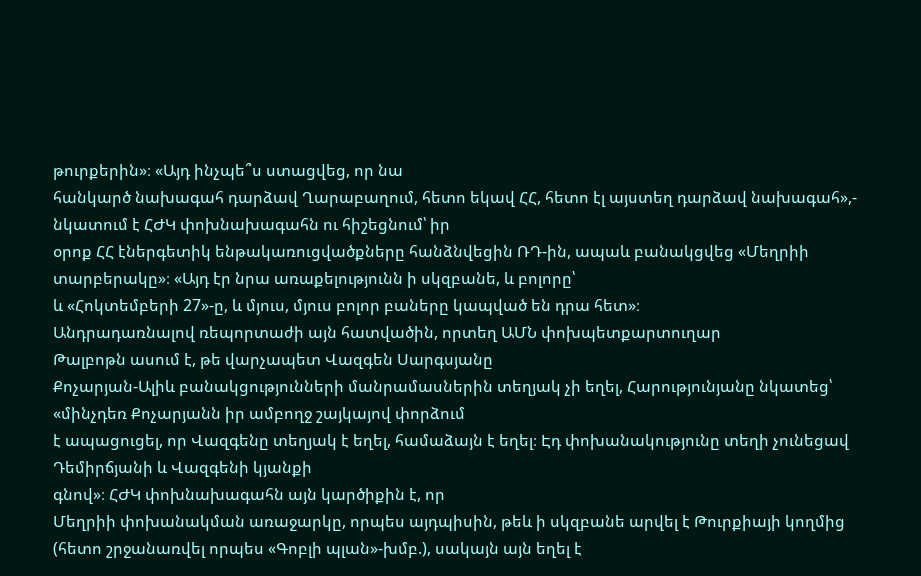թուրքերին»։ «Այդ ինչպե՞ս ստացվեց, որ նա
հանկարծ նախագահ դարձավ Ղարաբաղում, հետո եկավ ՀՀ, հետո էլ այստեղ դարձավ նախագահ»,-
նկատում է ՀԺԿ փոխնախագահն ու հիշեցնում՝ իր
օրոք ՀՀ էներգետիկ ենթակառուցվածքները հանձնվեցին ՌԴ-ին, ապաև բանակցվեց «Մեղրիի տարբերակը»։ «Այդ էր նրա առաքելությունն ի սկզբանե, և բոլորը՝
և «Հոկտեմբերի 27»-ը, և մյուս, մյուս բոլոր բաները կապված են դրա հետ»։
Անդրադառնալով ռեպորտաժի այն հատվածին, որտեղ ԱՄՆ փոխպետքարտուղար
Թալբոթն ասում է, թե վարչապետ Վազգեն Սարգսյանը
Քոչարյան-Ալիև բանակցությունների մանրամասներին տեղյակ չի եղել, Հարությունյանը նկատեց՝
«մինչդեռ Քոչարյանն իր ամբողջ շայկայով փորձում
է ապացուցել, որ Վազգենը տեղյակ է եղել, համաձայն է եղել։ Էդ փոխանակությունը տեղի չունեցավ Դեմիրճյանի և Վազգենի կյանքի
գնով»։ ՀԺԿ փոխնախագահն այն կարծիքին է, որ
Մեղրիի փոխանակման առաջարկը, որպես այդպիսին, թեև ի սկզբանե արվել է Թուրքիայի կողմից
(հետո շրջանառվել որպես «Գոբլի պլան»-խմբ.), սակայն այն եղել է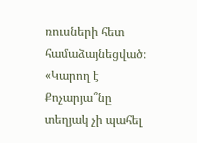ռուսների հետ համաձայնեցված։
«Կարող է Քոչարյա՞նը տեղյակ չի պահել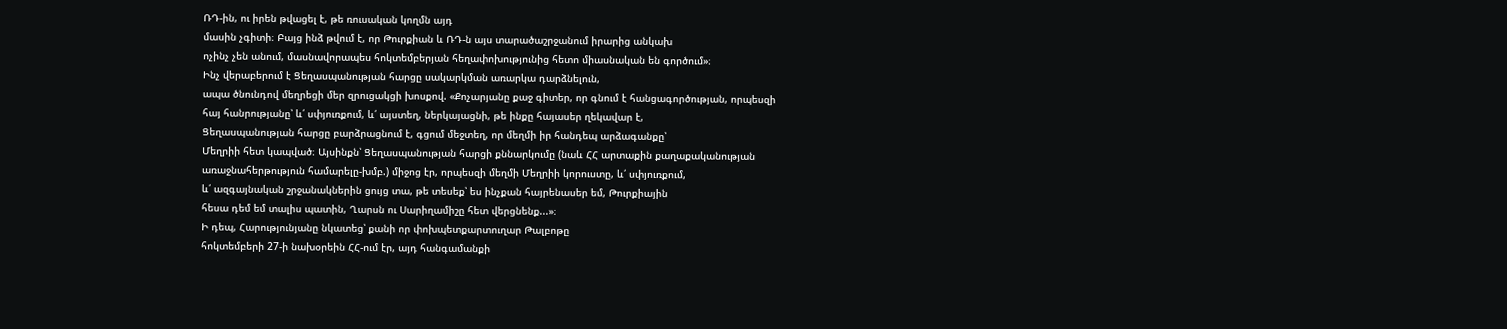ՌԴ-ին, ու իրեն թվացել է, թե ռուսական կողմն այդ
մասին չգիտի։ Բայց ինձ թվում է, որ Թուրքիան և ՌԴ-ն այս տարածաշրջանում իրարից անկախ
ոչինչ չեն անում, մասնավորապես հոկտեմբերյան հեղափոխությունից հետո միասնական են գործում»։
Ինչ վերաբերում է Ցեղասպանության հարցը սակարկման առարկա դարձնելուն,
ապա ծնունդով մեղրեցի մեր զրուցակցի խոսքով. «Քոչարյանը քաջ գիտեր, որ գնում է հանցագործության, որպեսզի
հայ հանրությանը՝ և՛ սփյուռքում, և՛ այստեղ, ներկայացնի, թե ինքը հայասեր ղեկավար է,
Ցեղասպանության հարցը բարձրացնում է, գցում մեջտեղ, որ մեղմի իր հանդեպ արձագանքը՝
Մեղրիի հետ կապված։ Այսինքն՝ Ցեղասպանության հարցի քննարկումը (նաև ՀՀ արտաքին քաղաքականության
առաջնահերթություն համարելը-խմբ.) միջոց էր, որպեսզի մեղմի Մեղրիի կորուստը, և՛ սփյուռքում,
և՛ ազգայնական շրջանակներին ցույց տա, թե տեսեք՝ ես ինչքան հայրենասեր եմ, Թուրքիային
հեսա դեմ եմ տալիս պատին, Ղարսն ու Սարիղամիշը հետ վերցնենք...»։
Ի դեպ, Հարությունյանը նկատեց՝ քանի որ փոխպետքարտուղար Թալբոթը
հոկտեմբերի 27-ի նախօրեին ՀՀ-ում էր, այդ հանգամանքի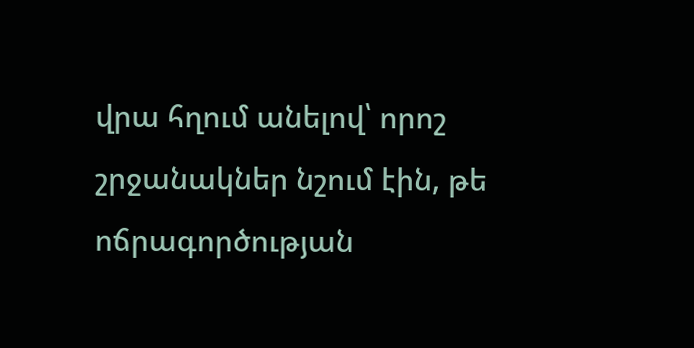վրա հղում անելով՝ որոշ շրջանակներ նշում էին, թե ոճրագործության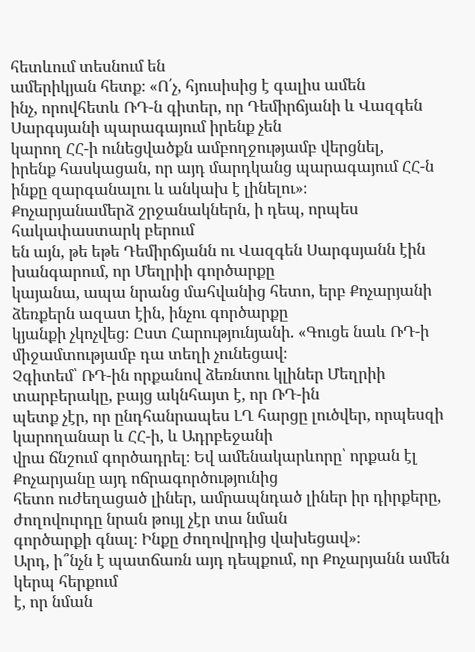հետևում տեսնում են
ամերիկյան հետք։ «Ո՛չ, հյուսիսից է գալիս ամեն
ինչ, որովհետև ՌԴ-ն գիտեր, որ Դեմիրճյանի և Վազգեն Սարգսյանի պարագայում իրենք չեն
կարող ՀՀ-ի ունեցվածքն ամբողջությամբ վերցնել,
իրենք հասկացան, որ այդ մարդկանց պարագայում ՀՀ-ն ինքը զարգանալու և անկախ է լինելու»։
Քոչարյանամերձ շրջանակներն, ի դեպ, որպես հակափաստարկ բերում
են այն, թե եթե Դեմիրճյանն ու Վազգեն Սարգսյանն էին խանգարում, որ Մեղրիի գործարքը
կայանա, ապա նրանց մահվանից հետո, երբ Քոչարյանի ձեռքերն ազատ էին, ինչու գործարքը
կյանքի չկոչվեց։ Ըստ Հարությունյանի. «Գուցե նաև ՌԴ-ի միջամտությամբ դա տեղի չունեցավ։
Չգիտեմ՝ ՌԴ-ին որքանով ձեռնտու կլիներ Մեղրիի տարբերակը, բայց ակնհայտ է, որ ՌԴ-ին
պետք չէր, որ ընդհանրապես ԼՂ հարցը լուծվեր, որպեսզի կարողանար և ՀՀ-ի, և Ադրբեջանի
վրա ճնշում գործադրել։ Եվ ամենակարևորը՝ որքան էլ Քոչարյանը այդ ոճրագործությունից
հետո ուժեղացած լիներ, ամրապնդած լիներ իր դիրքերը, ժողովուրդը նրան թույլ չէր տա նման
գործարքի գնալ։ Ինքը ժողովրդից վախեցավ»։
Արդ, ի՞նչն է պատճառն այդ դեպքում, որ Քոչարյանն ամեն կերպ հերքում
է, որ նման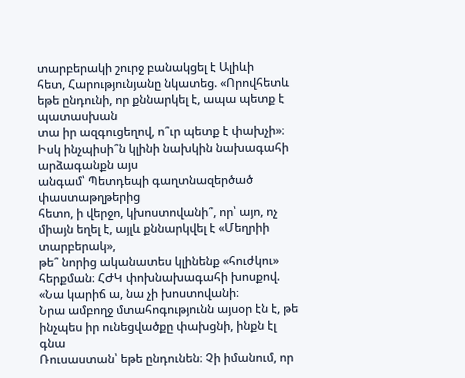տարբերակի շուրջ բանակցել է Ալիևի
հետ, Հարությունյանը նկատեց. «Որովհետև եթե ընդունի, որ քննարկել է, ապա պետք է պատասխան
տա իր ազգուցեղով, ո՞ւր պետք է փախչի»։ Իսկ ինչպիսի՞ն կլինի նախկին նախագահի արձագանքն այս
անգամ՝ Պետդեպի գաղտնազերծած փաստաթղթերից
հետո, ի վերջո, կխոստովանի՞, որ՝ այո, ոչ միայն եղել է, այլև քննարկվել է «Մեղրիի տարբերակ»,
թե՞ նորից ականատես կլինենք «հուժկու» հերքման։ ՀԺԿ փոխնախագահի խոսքով. «Նա կարիճ ա, նա չի խոստովանի։
Նրա ամբողջ մտահոգությունն այսօր էն է, թե ինչպես իր ունեցվածքը փախցնի, ինքն էլ գնա
Ռուսաստան՝ եթե ընդունեն։ Չի իմանում, որ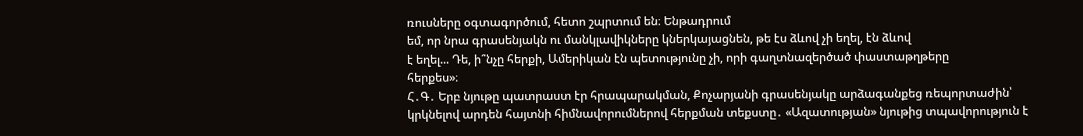ռուսները օգտագործում, հետո շպրտում են։ Ենթադրում
եմ, որ նրա գրասենյակն ու մանկլավիկները կներկայացնեն, թե էս ձևով չի եղել, էն ձևով
է եղել... Դե, ի՞նչը հերքի, Ամերիկան էն պետությունը չի, որի գաղտնազերծած փաստաթղթերը
հերքես»։
Հ․Գ․ Երբ նյութը պատրաստ էր հրապարակման, Քոչարյանի գրասենյակը արձագանքեց ռեպորտաժին՝ կրկնելով արդեն հայտնի հիմնավորումներով հերքման տեքստը․ «Ազատության» նյութից տպավորություն է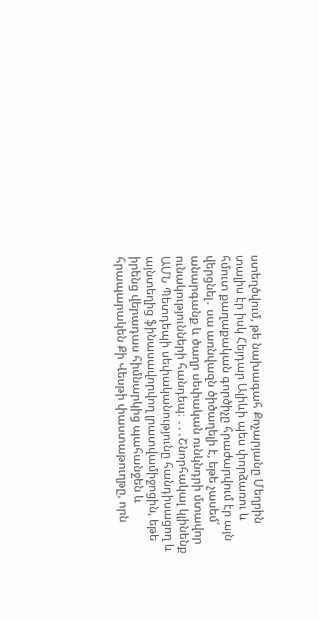ստեղծվում, թե նախագահ Քոչարյանը Մեղրին տալիս էր իսկ Հեյդար Ալիևի պես փորձառու և հմուտ քաղաքական գործիչը հրաժարվում էր այն վերցնել․ սա առնվազն ծիծաղելի է, եթե չասեմ՝ անարգանք և ծաղր սեփական ունկնդրի մտավոր ունակությունների հանդեպ։ ․․․Շնորհակալ կլինենք ԱՄՆ Պետդեպի սեփականությունը հանդիսացող և այնտեղից ֆինասավորվող լրատվամիջոցին, եթե իրենց վերադաս հիմնարկից պահանջեն և հրապարակեն Քի Վեսթի փաստաթուղթը, որն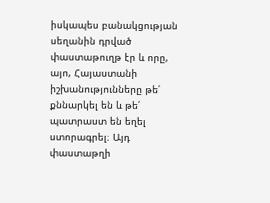իսկապես բանակցության սեղանին դրված փաստաթուղթ էր և որը, այո, Հայաստանի իշխանությունները թե՛ քննարկել են և թե՛ պատրաստ են եղել ստորագրել։ Այդ փաստաթղի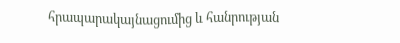հրապարակայնացումից և հանրության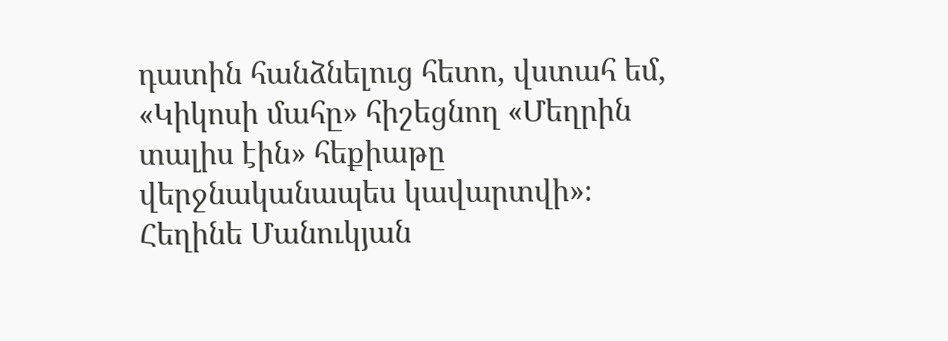դատին հանձնելուց հետո, վստահ եմ, «Կիկոսի մահը» հիշեցնող «Մեղրին տալիս էին» հեքիաթը վերջնականապես կավարտվի»։
Հեղինե Մանուկյան